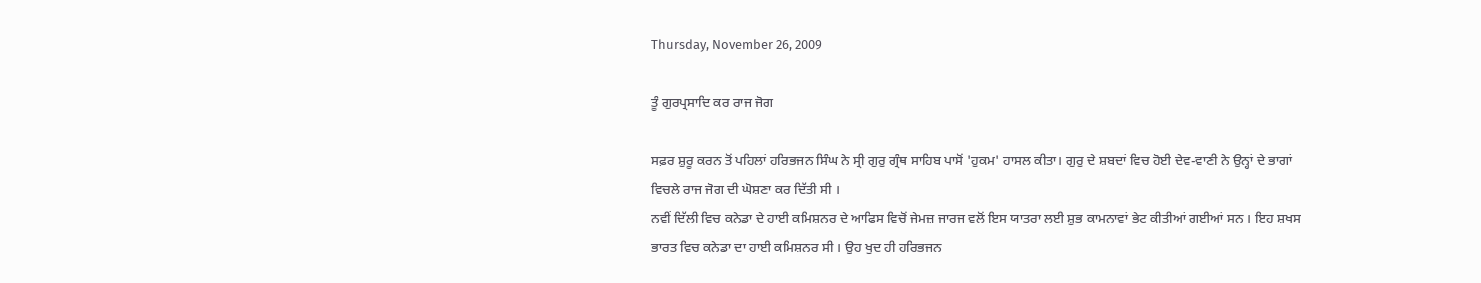Thursday, November 26, 2009

ਤੂੰ ਗੁਰਪ੍ਰਸਾਦਿ ਕਰ ਰਾਜ ਜੋਗ

ਸਫ਼ਰ ਸ਼ੁਰੂ ਕਰਨ ਤੋਂ ਪਹਿਲਾਂ ਹਰਿਭਜਨ ਸਿੰਘ ਨੇ ਸ੍ਰੀ ਗੁਰੁ ਗ੍ਰੰਥ ਸਾਹਿਬ ਪਾਸੋਂ 'ਹੁਕਮ' ਹਾਸਲ ਕੀਤਾ। ਗੁਰੁ ਦੇ ਸ਼ਬਦਾਂ ਵਿਚ ਹੋਈ ਦੇਵ-ਵਾਣੀ ਨੇ ਉਨ੍ਹਾਂ ਦੇ ਭਾਗਾਂ ਵਿਚਲੇ ਰਾਜ ਜੋਗ ਦੀ ਘੋਸ਼ਣਾ ਕਰ ਦਿੱਤੀ ਸੀ ।
ਨਵੀਂ ਦਿੱਲੀ ਵਿਚ ਕਨੇਡਾ ਦੇ ਹਾਈ ਕਮਿਸ਼ਨਰ ਦੇ ਆਫਿਸ ਵਿਚੋਂ ਜੇਮਜ਼ ਜਾਰਜ ਵਲੋਂ ਇਸ ਯਾਤਰਾ ਲਈ ਸ਼ੁਭ ਕਾਮਨਾਵਾਂ ਭੇਟ ਕੀਤੀਆਂ ਗਈਆਂ ਸਨ । ਇਹ ਸ਼ਖਸ ਭਾਰਤ ਵਿਚ ਕਨੇਡਾ ਦਾ ਹਾਈ ਕਮਿਸ਼ਨਰ ਸੀ । ਉਹ ਖੁਦ ਹੀ ਹਰਿਭਜਨ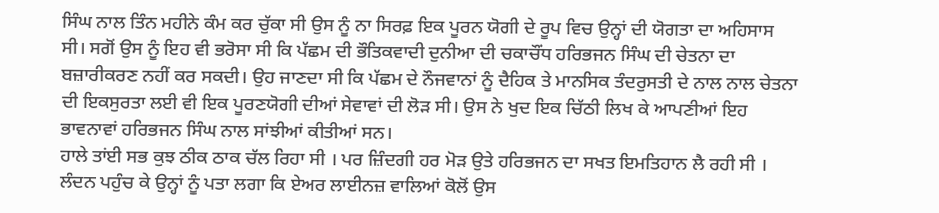ਸਿੰਘ ਨਾਲ ਤਿੰਨ ਮਹੀਨੇ ਕੰਮ ਕਰ ਚੁੱਕਾ ਸੀ ਉਸ ਨੂੰ ਨਾ ਸਿਰਫ਼ ਇਕ ਪੂਰਨ ਯੋਗੀ ਦੇ ਰੂਪ ਵਿਚ ਉਨ੍ਹਾਂ ਦੀ ਯੋਗਤਾ ਦਾ ਅਹਿਸਾਸ ਸੀ। ਸਗੋਂ ਉਸ ਨੂੰ ਇਹ ਵੀ ਭਰੋਸਾ ਸੀ ਕਿ ਪੱਛਮ ਦੀ ਭੌਤਿਕਵਾਦੀ ਦੁਨੀਆ ਦੀ ਚਕਾਚੌਂਧ ਹਰਿਭਜਨ ਸਿੰਘ ਦੀ ਚੇਤਨਾ ਦਾ ਬਜ਼ਾਰੀਕਰਣ ਨਹੀਂ ਕਰ ਸਕਦੀ। ਉਹ ਜਾਣਦਾ ਸੀ ਕਿ ਪੱਛਮ ਦੇ ਨੌਜਵਾਨਾਂ ਨੂੰ ਦੈਹਿਕ ਤੇ ਮਾਨਸਿਕ ਤੰਦਰੁਸਤੀ ਦੇ ਨਾਲ ਨਾਲ ਚੇਤਨਾ ਦੀ ਇਕਸੁਰਤਾ ਲਈ ਵੀ ਇਕ ਪੂਰਣਯੋਗੀ ਦੀਆਂ ਸੇਵਾਵਾਂ ਦੀ ਲੋੜ ਸੀ। ਉਸ ਨੇ ਖੁਦ ਇਕ ਚਿੱਠੀ ਲਿਖ ਕੇ ਆਪਣੀਆਂ ਇਹ ਭਾਵਨਾਵਾਂ ਹਰਿਭਜਨ ਸਿੰਘ ਨਾਲ ਸਾਂਝੀਆਂ ਕੀਤੀਆਂ ਸਨ।
ਹਾਲੇ ਤਾਂਈ ਸਭ ਕੁਝ ਠੀਕ ਠਾਕ ਚੱਲ ਰਿਹਾ ਸੀ । ਪਰ ਜ਼ਿੰਦਗੀ ਹਰ ਮੋੜ ਉਤੇ ਹਰਿਭਜਨ ਦਾ ਸਖਤ ਇਮਤਿਹਾਨ ਲੈ ਰਹੀ ਸੀ । ਲੰਦਨ ਪਹੁੰਚ ਕੇ ਉਨ੍ਹਾਂ ਨੂੰ ਪਤਾ ਲਗਾ ਕਿ ਏਅਰ ਲਾਈਨਜ਼ ਵਾਲਿਆਂ ਕੋਲੋਂ ਉਸ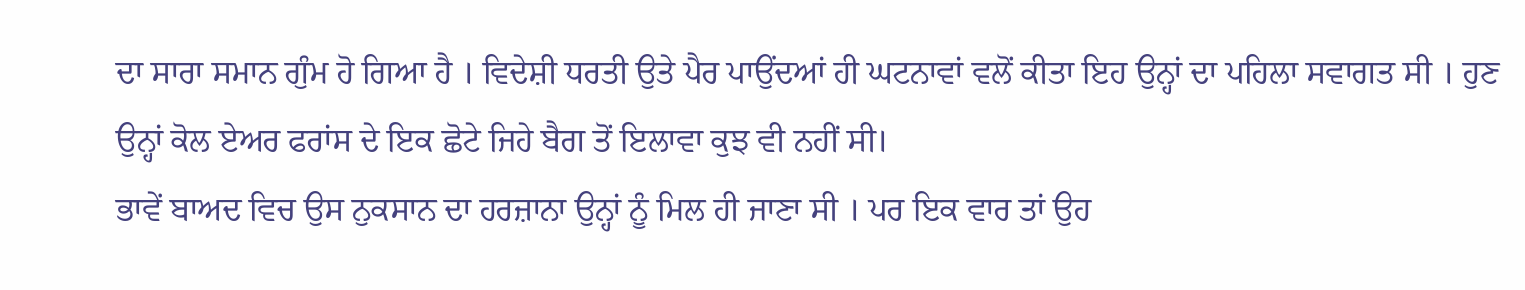ਦਾ ਸਾਰਾ ਸਮਾਨ ਗੁੰਮ ਹੋ ਗਿਆ ਹੈ । ਵਿਦੇਸ਼ੀ ਧਰਤੀ ਉਤੇ ਪੈਰ ਪਾਉਂਦਆਂ ਹੀ ਘਟਨਾਵਾਂ ਵਲੋਂ ਕੀਤਾ ਇਹ ਉਨ੍ਹਾਂ ਦਾ ਪਹਿਲਾ ਸਵਾਗਤ ਸੀ । ਹੁਣ ਉਨ੍ਹਾਂ ਕੋਲ ਏਅਰ ਫਰਾਂਸ ਦੇ ਇਕ ਛੋਟੇ ਜਿਹੇ ਬੈਗ ਤੋਂ ਇਲਾਵਾ ਕੁਝ ਵੀ ਨਹੀਂ ਸੀ।
ਭਾਵੇਂ ਬਾਅਦ ਵਿਚ ਉਸ ਨੁਕਸਾਨ ਦਾ ਹਰਜ਼ਾਨਾ ਉਨ੍ਹਾਂ ਨੂੰ ਮਿਲ ਹੀ ਜਾਣਾ ਸੀ । ਪਰ ਇਕ ਵਾਰ ਤਾਂ ਉਹ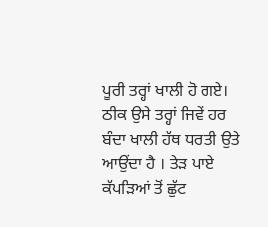ਪੂਰੀ ਤਰ੍ਹਾਂ ਖਾਲੀ ਹੋ ਗਏ। ਠੀਕ ਉਸੇ ਤਰ੍ਹਾਂ ਜਿਵੇਂ ਹਰ ਬੰਦਾ ਖਾਲੀ ਹੱਥ ਧਰਤੀ ਉਤੇ ਆਉਂਦਾ ਹੈ । ਤੇੜ ਪਾਏ ਕੱਪੜਿਆਂ ਤੋਂ ਛੁੱਟ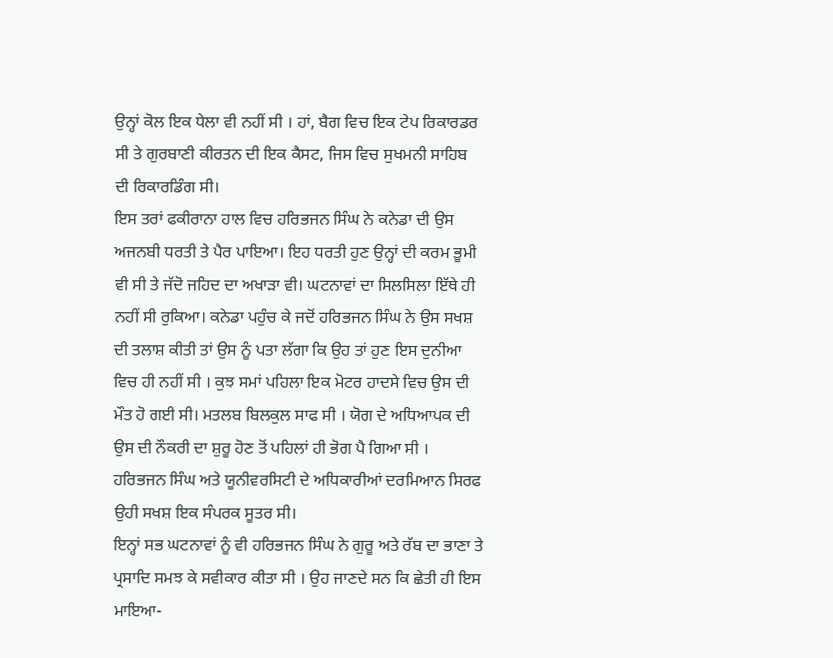ਉਨ੍ਹਾਂ ਕੋਲ ਇਕ ਧੇਲਾ ਵੀ ਨਹੀਂ ਸੀ । ਹਾਂ, ਬੈਗ ਵਿਚ ਇਕ ਟੇਪ ਰਿਕਾਰਡਰ ਸੀ ਤੇ ਗੁਰਬਾਣੀ ਕੀਰਤਨ ਦੀ ਇਕ ਕੈਸਟ, ਜਿਸ ਵਿਚ ਸੁਖਮਨੀ ਸਾਹਿਬ ਦੀ ਰਿਕਾਰਡਿੰਗ ਸੀ।
ਇਸ ਤਰਾਂ ਫਕੀਰਾਨਾ ਹਾਲ ਵਿਚ ਹਰਿਭਜਨ ਸਿੰਘ ਨੇ ਕਨੇਡਾ ਦੀ ਉਸ ਅਜਨਬੀ ਧਰਤੀ ਤੇ ਪੈਰ ਪਾਇਆ। ਇਹ ਧਰਤੀ ਹੁਣ ਉਨ੍ਹਾਂ ਦੀ ਕਰਮ ਭੂਮੀ ਵੀ ਸੀ ਤੇ ਜੱਦੋ ਜਹਿਦ ਦਾ ਅਖਾੜਾ ਵੀ। ਘਟਨਾਵਾਂ ਦਾ ਸਿਲਸਿਲਾ ਇੱਥੇ ਹੀ ਨਹੀਂ ਸੀ ਰੁਕਿਆ। ਕਨੇਡਾ ਪਹੁੰਚ ਕੇ ਜਦੋਂ ਹਰਿਭਜਨ ਸਿੰਘ ਨੇ ਉਸ ਸਖਸ਼ ਦੀ ਤਲਾਸ਼ ਕੀਤੀ ਤਾਂ ਉਸ ਨੂੰ ਪਤਾ ਲੱਗਾ ਕਿ ਉਹ ਤਾਂ ਹੁਣ ਇਸ ਦੁਨੀਆ ਵਿਚ ਹੀ ਨਹੀਂ ਸੀ । ਕੁਝ ਸਮਾਂ ਪਹਿਲਾ ਇਕ ਮੋਟਰ ਹਾਦਸੇ ਵਿਚ ਉਸ ਦੀ ਮੌਤ ਹੋ ਗਈ ਸੀ। ਮਤਲਬ ਬਿਲਕੁਲ ਸਾਫ ਸੀ । ਯੋਗ ਦੇ ਅਧਿਆਪਕ ਦੀ ਉਸ ਦੀ ਨੌਕਰੀ ਦਾ ਸ਼ੁਰੂ ਹੋਣ ਤੋਂ ਪਹਿਲਾਂ ਹੀ ਭੋਗ ਪੈ ਗਿਆ ਸੀ । ਹਰਿਭਜਨ ਸਿੰਘ ਅਤੇ ਯੂਨੀਵਰਸਿਟੀ ਦੇ ਅਧਿਕਾਰੀਆਂ ਦਰਮਿਆਨ ਸਿਰਫ ਉਹੀ ਸਖਸ਼ ਇਕ ਸੰਪਰਕ ਸੂਤਰ ਸੀ।
ਇਨ੍ਹਾਂ ਸਭ ਘਟਨਾਵਾਂ ਨੂੰ ਵੀ ਹਰਿਭਜਨ ਸਿੰਘ ਨੇ ਗੁਰੂ ਅਤੇ ਰੱਬ ਦਾ ਭਾਣਾ ਤੇ ਪ੍ਰਸਾਦਿ ਸਮਝ ਕੇ ਸਵੀਕਾਰ ਕੀਤਾ ਸੀ । ਉਹ ਜਾਣਦੇ ਸਨ ਕਿ ਛੇਤੀ ਹੀ ਇਸ ਮਾਇਆ-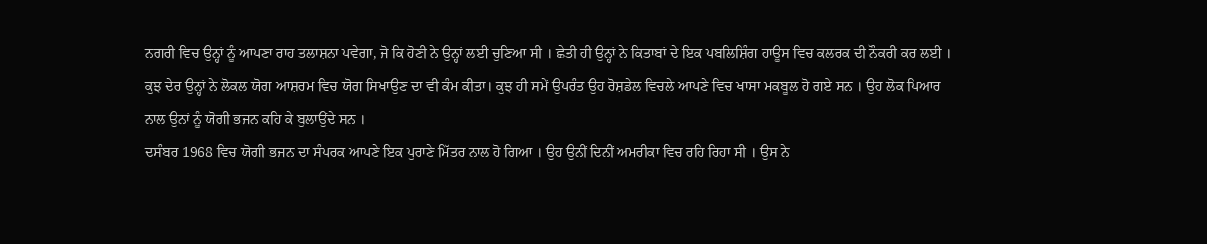ਨਗਰੀ ਵਿਚ ਉਨ੍ਹਾਂ ਨੂੰ ਆਪਣਾ ਰਾਹ ਤਲਾਸ਼ਨਾ ਪਵੇਗਾ, ਜੋ ਕਿ ਹੋਣੀ ਨੇ ਉਨ੍ਹਾਂ ਲਈ ਚੁਣਿਆ ਸੀ । ਛੇਤੀ ਹੀ ਉਨ੍ਹਾਂ ਨੇ ਕਿਤਾਬਾਂ ਦੇ ਇਕ ਪਬਲਿਸ਼ਿੰਗ ਹਾਊਸ ਵਿਚ ਕਲਰਕ ਦੀ ਨੌਕਰੀ ਕਰ ਲਈ । ਕੁਝ ਦੇਰ ਉਨ੍ਹਾਂ ਨੇ ਲੋਕਲ ਯੋਗ ਆਸ਼ਰਮ ਵਿਚ ਯੋਗ ਸਿਖਾਉਣ ਦਾ ਵੀ ਕੰਮ ਕੀਤਾ। ਕੁਝ ਹੀ ਸਮੇਂ ਉਪਰੰਤ ਉਹ ਰੋਸ਼ਡੇਲ ਵਿਚਲੇ ਆਪਣੇ ਵਿਚ ਖਾਸਾ ਮਕਬੂਲ ਹੋ ਗਏ ਸਨ । ਉਹ ਲੋਕ ਪਿਆਰ ਨਾਲ ਉਨਾਂ ਨੂੰ ਯੋਗੀ ਭਜਨ ਕਹਿ ਕੇ ਬੁਲਾਉਂਦੇ ਸਨ ।
ਦਸੰਬਰ 1968 ਵਿਚ ਯੋਗੀ ਭਜਨ ਦਾ ਸੰਪਰਕ ਆਪਣੇ ਇਕ ਪੁਰਾਣੇ ਮਿੱਤਰ ਨਾਲ ਹੋ ਗਿਆ । ਉਹ ਉਨੀਂ ਦਿਨੀਂ ਅਮਰੀਕਾ ਵਿਚ ਰਹਿ ਰਿਹਾ ਸੀ । ਉਸ ਨੇ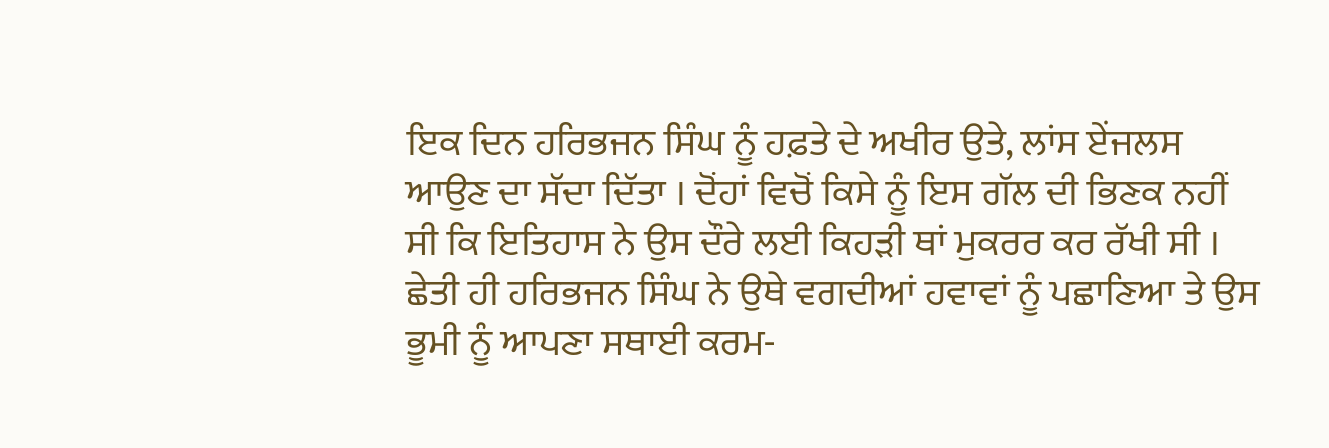ਇਕ ਦਿਨ ਹਰਿਭਜਨ ਸਿੰਘ ਨੂੰ ਹਫ਼ਤੇ ਦੇ ਅਖੀਰ ਉਤੇ, ਲਾਂਸ ਏਂਜਲਸ ਆਉਣ ਦਾ ਸੱਦਾ ਦਿੱਤਾ । ਦੋਂਹਾਂ ਵਿਚੋਂ ਕਿਸੇ ਨੂੰ ਇਸ ਗੱਲ ਦੀ ਭਿਣਕ ਨਹੀਂ ਸੀ ਕਿ ਇਤਿਹਾਸ ਨੇ ਉਸ ਦੌਰੇ ਲਈ ਕਿਹੜੀ ਥਾਂ ਮੁਕਰਰ ਕਰ ਰੱਖੀ ਸੀ । ਛੇਤੀ ਹੀ ਹਰਿਭਜਨ ਸਿੰਘ ਨੇ ਉਥੇ ਵਗਦੀਆਂ ਹਵਾਵਾਂ ਨੂੰ ਪਛਾਣਿਆ ਤੇ ਉਸ ਭੂਮੀ ਨੂੰ ਆਪਣਾ ਸਥਾਈ ਕਰਮ-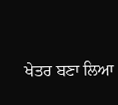ਖੇਤਰ ਬਣਾ ਲਿਆ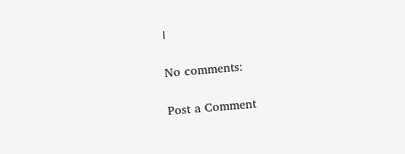।

No comments:

Post a Comment